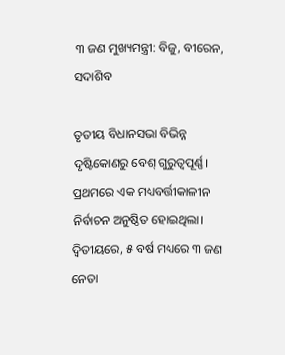୩ ଜଣ ମୁଖ୍ୟମନ୍ତ୍ରୀ: ବିଜୁ, ବୀରେନ, ସଦାଶିବ

ତୃତୀୟ ବିଧାନସଭା ବିଭିନ୍ନ ଦୃଷ୍ଟିକୋଣରୁ ବେଶ୍‌ ଗୁରୁତ୍ବପୂର୍ଣ୍ଣ। ପ୍ରଥମରେ ଏକ ମଧ୍ୟବର୍ତ୍ତୀକାଳୀନ ନିର୍ବାଚନ ଅନୁଷ୍ଠିତ ହୋଇଥିଲା। ଦ୍ବିତୀୟରେ, ୫ ବର୍ଷ ମଧ୍ୟରେ ୩ ଜଣ ନେତା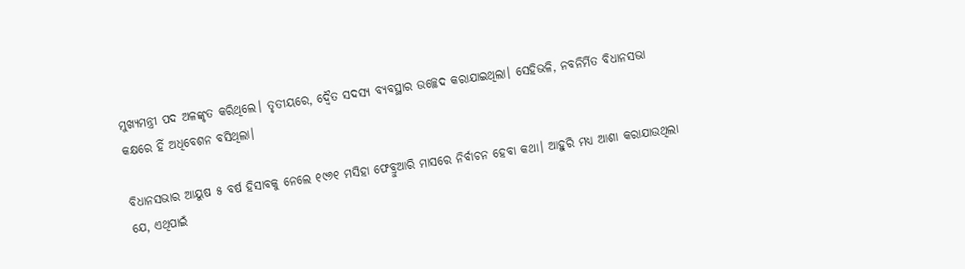ମୁଖ୍ୟମନ୍ତ୍ରୀ ପଦ ଅଳଙ୍କୃତ କରିଥିଲେ। ତୃତୀୟରେ, ଦ୍ବୈତ ସଦସ୍ୟ ବ୍ୟବସ୍ଥାର ଉଚ୍ଛେଦ କରାଯାଇଥିଲା। ସେହିଭଳି, ନବନିର୍ମିତ ବିଧାନସଭା କକ୍ଷରେ ହିଁ ଅଧିବେଶନ ବସିଥିଲା।

ବିଧାନସଭାର ଆୟୁଷ ୫ ବର୍ଷ ହିସାବକୁ ନେଲେ ୧୯୬୧ ମସିହା ଫେବ୍ରୁଆରି ମାସରେ ନିର୍ବାଚନ ହେବା କଥା। ଆହୁରି ମଧ୍ୟ ଆଶା କରାଯାଉଥିଲା ଯେ, ଏଥିପାଇଁ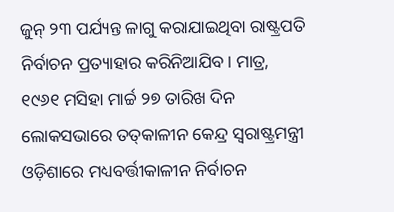ଜୁନ୍‌ ୨୩ ପର୍ଯ୍ୟନ୍ତ ଳାଗୁ କରାଯାଇଥିବା ରାଷ୍ଟ୍ରପତି ନିର୍ବାଚନ ପ୍ରତ୍ୟାହାର କରିନିଆଯିବ। ମାତ୍ର, ୧୯୬୧ ମସିହା ମାର୍ଚ୍ଚ ୨୭ ତାରିଖ ଦିନ ଲୋକସଭାରେ ତତ୍‌କାଳୀନ କେନ୍ଦ୍ର ସ୍ବରାଷ୍ଟ୍ରମନ୍ତ୍ରୀ ଓଡ଼ିଶାରେ ମଧ୍ୟବର୍ତ୍ତୀକାଳୀନ ନିର୍ବାଚନ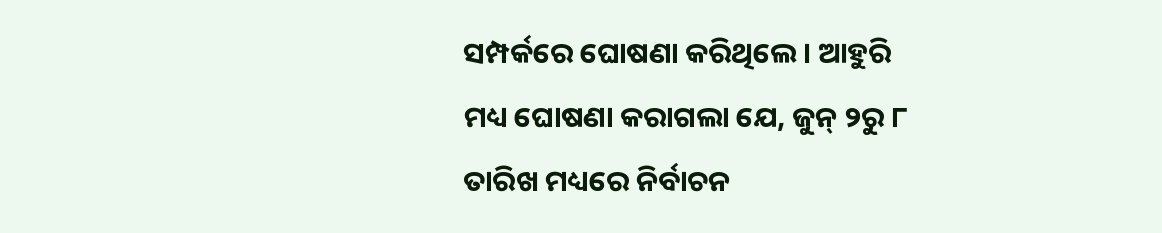ସମ୍ପର୍କରେ ଘୋଷଣା କରିଥିଲେ। ଆହୁରି ମଧ୍ୟ ଘୋଷଣା କରାଗଲା ଯେ, ଜୁନ୍‌ ୨ରୁ ୮ ତାରିଖ ମଧ୍ୟରେ ନିର୍ବାଚନ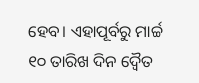ହେବ। ଏହାପୂର୍ବରୁ ମାର୍ଚ୍ଚ ୧୦ ତାରିଖ ଦିନ ଦ୍ବୈତ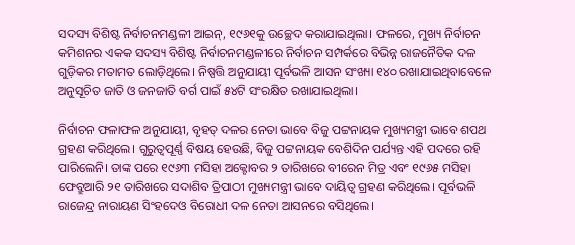ସଦସ୍ୟ ବିଶିଷ୍ଟ ନିର୍ବାଚନମଣ୍ଡଳୀ ଆଇନ୍‌, ୧୯୬୧କୁ ଉଚ୍ଛେଦ କରାଯାଇଥିଲା। ଫଳରେ, ମୁଖ୍ୟ ନିର୍ବାଚନ କମିଶନର ଏକକ ସଦସ୍ୟ ବିଶିଷ୍ଟ ନିର୍ବାଚନମଣ୍ଡଳ‌ୀରେ ନିର୍ବାଚନ ସମ୍ପର୍କରେ ବିଭିନ୍ନ ରାଜନୈତିକ ଦଳ ଗୁଡ଼ିକର ମତାମତ ଲୋଡ଼ିଥିଲେ। ନିଷ୍ପତ୍ତି ଅନୁଯାୟୀ ପୂର୍ବଭଳି ଆସନ ସଂଖ୍ୟା ୧୪୦ ରଖାଯାଇଥିବାବେଳେ ଅନୁସୂଚିତ ଜାତି ଓ ଜନଜାତି ବର୍ଗ ପାଇଁ ୫୪ଟି ସଂରକ୍ଷିତ ରଖାଯାଇଥିଲା।

ନିର୍ବାଚନ ଫଳାଫଳ ଅନୁଯାୟୀ, ବୃହତ୍‌ ଦଳର ନେତା ଭାବେ ବିଜୁ ପଟ୍ଟନାୟକ ମୁଖ୍ୟମନ୍ତ୍ରୀ ଭାବେ ଶପଥ ଗ୍ରହଣ କରିଥିଲେ। ଗୁରୁତ୍ବପୂର୍ଣ୍ଣ ବିଷୟ ହେଉଛି, ବିଜୁ ପଟ୍ଟନାୟକ ବେଶିଦିନ ପର୍ଯ୍ୟନ୍ତ ଏହି ପଦରେ ରହି ପାରିଲେନି। ତାଙ୍କ ପରେ ୧୯୬୩ ମସିହା ଅକ୍ଟୋବର ୨ ତାରିଖରେ ବୀରେନ ମିତ୍ର ଏବଂ ୧୯୬୫ ମସିହା ଫେବ୍ରୁଆରି ୨୧ ତାରିଖରେ ସଦାଶିବ ତ୍ରିପାଠୀ ମୁଖ୍ୟମନ୍ତ୍ରୀ ଭାବେ ଦାୟିତ୍ବ ଗ୍ରହଣ କରିଥିଲେ। ପୂର୍ବଭଳି ରାଜେନ୍ଦ୍ର ନାରାୟଣ ସିଂହଦେଓ ବିରୋଧୀ ଦଳ ନେତା ଆସନରେ ବସିଥିଲେ।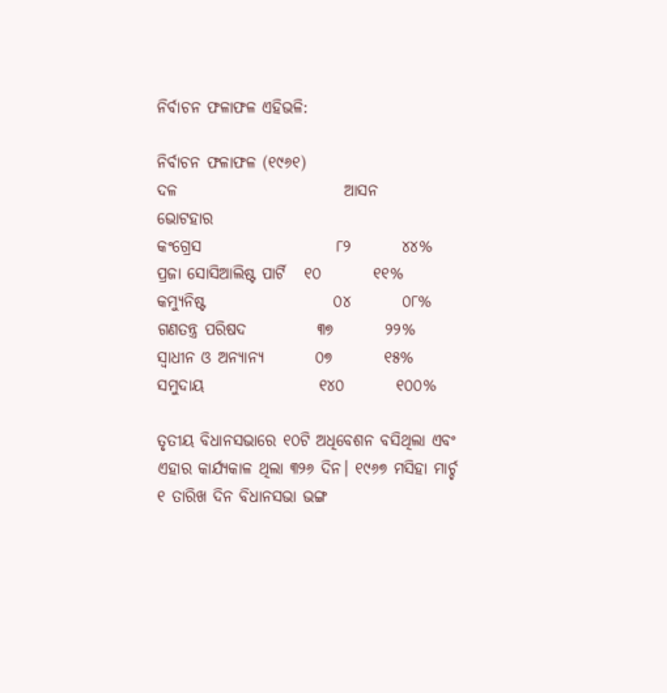ନିର୍ବାଚନ ଫଳାଫଳ ଏହିଭଳି:

ନିର୍ବାଚନ ଫଳାଫଳ (୧୯୬୧)
ଦଳ                          ଆସନ     ଭୋଟହାର
କଂଗ୍ରେସ                     ୮୨        ୪୪%
ପ୍ରଜା ସୋସିଆଲିଷ୍ଟ ପାର୍ଟି   ୧୦        ୧୧%
କମ୍ୟୁନିଷ୍ଟ                    ୦୪        ୦୮%
ଗଣତନ୍ତ୍ର ପରିଷଦ           ୩୭        ୨୨%
ସ୍ବାଧୀନ ଓ ଅନ୍ୟାନ୍ୟ        ୦୭        ୧୫%
ସମୁଦାୟ                  ୧୪୦        ୧୦୦%

ତୃତୀୟ ବିଧାନସଭାରେ ୧୦ଟି ଅଧିବେଶନ ବସିଥିଲା ଏବଂ ଏହାର କାର୍ଯ୍ୟକାଳ ଥିଲା ୩୨୬ ଦିନ। ୧୯୬୭ ମସିହା ମାର୍ଚ୍ଚ ୧ ତାରିଖ ଦିନ ବିଧାନସଭା ଭଙ୍ଗ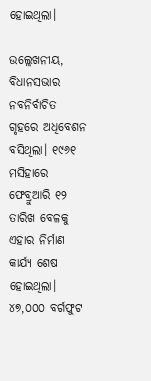ହୋଇଥିଲା।

ଉଲ୍ଲେଖନୀୟ, ବିଧାନସଭାର ନବନିର୍ବାଚିତ ଗୃହରେ ଅଧିବେଶନ ବସିଥିଲା। ୧୯୬୧ ମସିହାରେ ଫେବ୍ରୁଆରି ୧୨ ତାରିଖ ବେଳକୁ ଏହାର ନିର୍ମାଣ କାର୍ଯ୍ୟ ଶେଷ ହୋଇଥିଲା। ୪୭,୦୦୦ ବର୍ଗଫୁଟ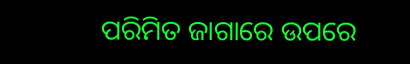ପରିମିତ ଜାଗାରେ ଉପରେ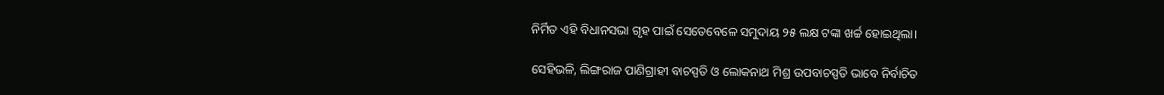ନିର୍ମିତ ଏହି ବିଧାନସଭା ଗୃହ ପାଇଁ ସେତେବେଳେ ସମୁଦାୟ ୨୫ ଲକ୍ଷ ଟଙ୍କ‌ା ଖର୍ଚ୍ଚ ହୋଇଥିଲା।

ସେହିଭଳି, ଲିଙ୍ଗରାଜ ପାଣିଗ୍ରାହୀ ବାଚସ୍ପତି ଓ ଲୋକନାଥ ମିଶ୍ର ଉପବାଚସ୍ପତି ଭାବେ ନିର୍ବାଚିତ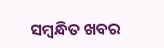ସମ୍ବନ୍ଧିତ ଖବର